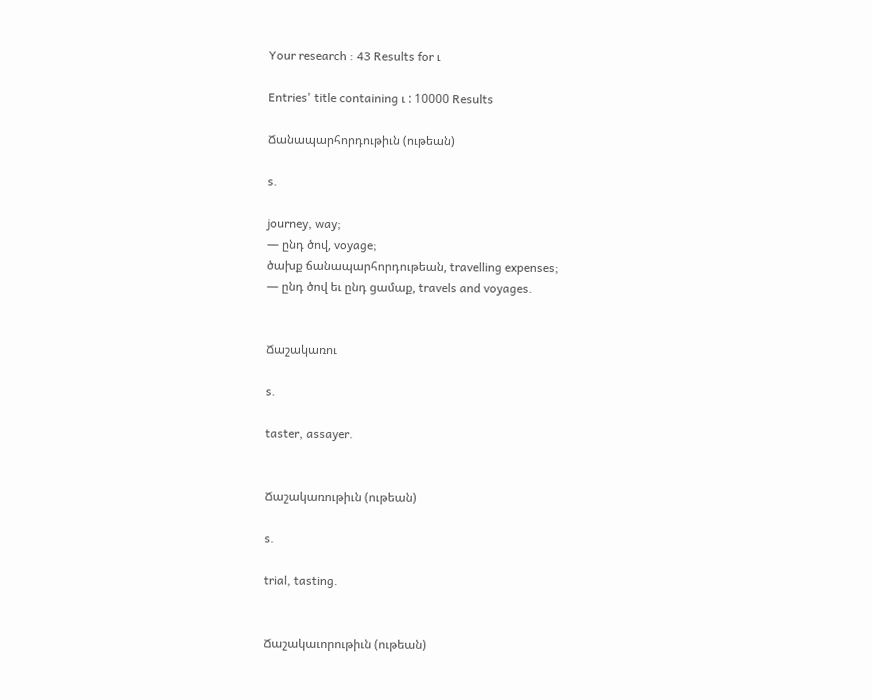Your research : 43 Results for ւ

Entries' title containing ւ : 10000 Results

Ճանապարհորդութիւն (ութեան)

s.

journey, way;
— ընդ ծով, voyage;
ծախք ճանապարհորդութեան, travelling expenses;
— ընդ ծով եւ ընդ ցամաք, travels and voyages.


Ճաշակառու

s.

taster, assayer.


Ճաշակառութիւն (ութեան)

s.

trial, tasting.


Ճաշակաւորութիւն (ութեան)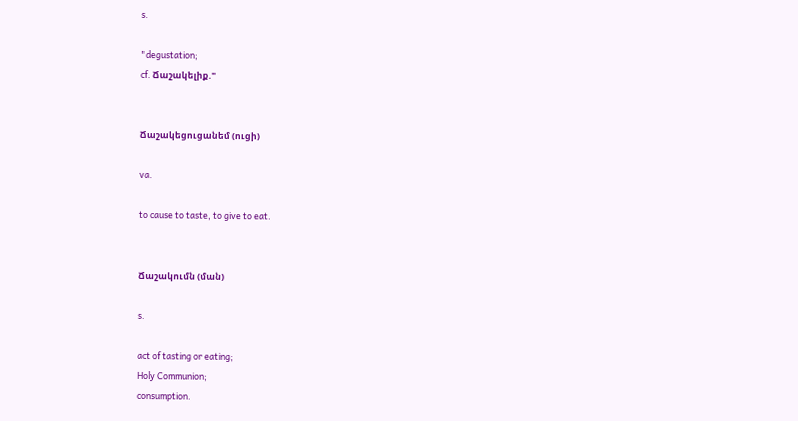s.

"degustation;
cf. Ճաշակելիք."


Ճաշակեցուցանեմ (ուցի)

va.

to cause to taste, to give to eat.


Ճաշակումն (ման)

s.

act of tasting or eating;
Holy Communion;
consumption.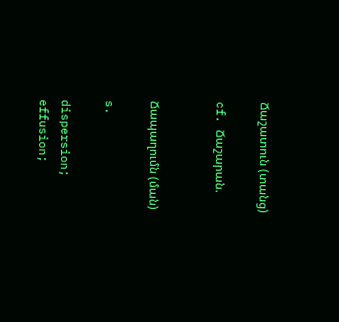Ճաշատուն (տանց)

cf. Ճաշարան.


Ճապաղումն (ման)

s.

dispersion;
effusion;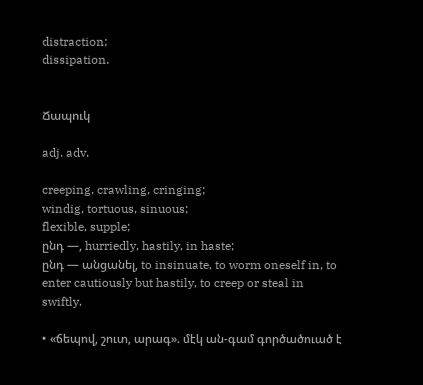distraction;
dissipation.


Ճապուկ

adj. adv.

creeping, crawling, cringing;
windig, tortuous, sinuous;
flexible, supple;
ընդ —, hurriedly, hastily, in haste;
ընդ — անցանել, to insinuate, to worm oneself in, to enter cautiously but hastily, to creep or steal in swiftly.

• «ճեպով, շուտ, արագ». մէկ ան-գամ գործածուած է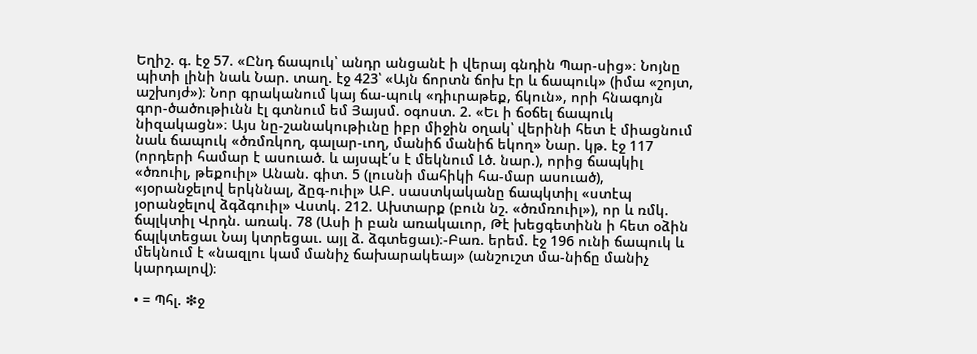Եղիշ. գ. էջ 57. «Ընդ ճապուկ՝ անդր անցանէ ի վերայ գնդին Պար-սից»։ Նոյնը պիտի լինի նաև Նար. տաղ. էջ 423՝ «Այն ճորտն ճոխ էր և ճապուկ» (իմա «շոյտ, աշխոյժ»)։ Նոր գրականում կայ ճա-պուկ «դիւրաթեք, ճկուն», որի հնագոյն գոր-ծածութիւնն էլ գտնում եմ Յայսմ. օգոստ. 2. «Եւ ի ճօճել ճապուկ նիզակացն»։ Այս նը-շանակութիւնը իբր միջին օղակ՝ վերինի հետ է միացնում նաև ճապուկ «ծռմռկող, գալար-ւող, մանիճ մանիճ եկող» Նար. կթ. էջ 117 (որդերի համար է ասուած. և այսպէ՛ս է մեկնում Լծ. նար.), որից ճապկիլ «ծռուիլ, թեքուիլ» Անան. գիտ. 5 (լուսնի մահիկի հա-մար ասուած), «յօրանջելով երկննալ, ձըգ-ուիլ» ԱԲ. սաստկականը ճապկտիլ «ստէպ յօրանջելով ձգձգուիլ» Վստկ. 212. Ախտարք (բուն նշ. «ծռմռուիլ»), որ և ռմկ. ճպլկտիլ Վրդն. առակ. 78 (Ասի ի բան առակաւոր, Թէ խեցգետինն ի հետ օձին ճպլկտեցաւ Նայ կտրեցաւ. այլ ձ. ձգտեցաւ)։-Բառ. երեմ. էջ 196 ունի ճապուկ և մեկնում է «նազլու կամ մանիչ ճախարակեայ» (անշուշտ մա-նիճը մանիչ կարդալով)։

• = Պհլ. ❇ջ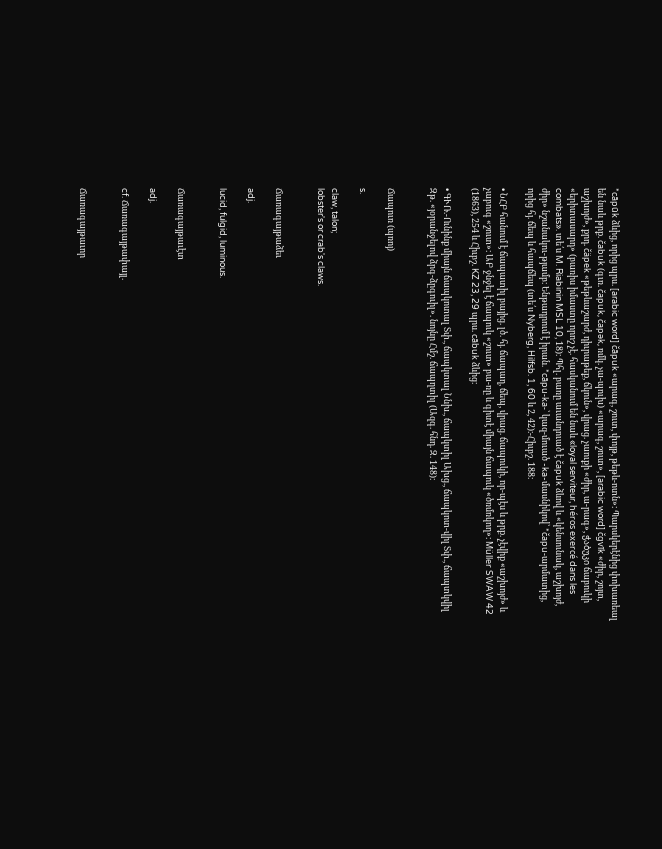*cāpūk ձևից, որից պրս. [arabic word] čāpuk «արագ, շուտ, փոյթ, թեթև-ոտն»։ Պարսկերէնից փոխառեալ են նաև թրք. čabuk (գւռ. čapuk, čapək, ռմկ. չա-պուխ) «արագ, շուտ», [arabic word] čgvīk «ժիր, շոյտ, աշխոյժ», քրդ. čäpek «թեթևաշարժ, դիւրաթեք, ճկուն», վրաց. չաուքի «ժիր, ա-րագ», ჭაბუკი ճաբուկի «երիտասարդ» (բառիս իմաստը որոշ չէ. հասկանում են նաև «loyal serviteur, héros exercé dans les combats». տե՛ս M. Riabinin MSL 10, 18)։ Պհլ. բառը աւանդուած է čapuk ձևով և «կենսունակ, աշխոյժ, ժիր» նշանակու-թյամբ։ Ենթադրում է իրան. *cāpu-ka-՝ կազ-մուած -ka-մասնիկով՝ *čapu-արմատից, որից հյ. ճեպ և հապճեպ (տե՛ս Nyberg, Hilfsb. 1, 60 և 2, 42)։-Հիւբշ. 188։

• ՆՀԲ հանում է ճապատիլ բայից. լծ. հյ. ճապաղ, ճեպ, վրաց. ճապուկի, որ-պէս և թրք. չէվիք «աշխոյժ» և չաբուգ «շուտ»։ ԱԲ ջնջել է ճապուկ «շուտ» բա-ռը և գիտէ միայն ճապուկ «ծռմռկող»։ Müller SWAW 42 (1863), 254 և Հիւբշ. KZ 23, 29 պրս. cābuk ձևից։

• ԳՒՌ.-Ունինք միայն ճապկոտալ Տփ., ճապկտալ Ննխ., ճապկտիլ Ախց., ճապկոտ-վիլ Տփ., ճապտկվիլ Զթ. «յօրանջելով ձրգ-ձըգուիլ». նոյնը Հմշ. ճապղտիլ (Ազգ. հնդ. Զ. 148)։


Ճապուռ (պռոյ)

s.

claw, talon;
lobster's or crab's claws.


Ճառագայթաձեւ

adj.

lucid, fulgid, luminous.


Ճառագայթաւէտ

adj.

cf. Ճառագայթափայլ.


Ճառագայթաւոր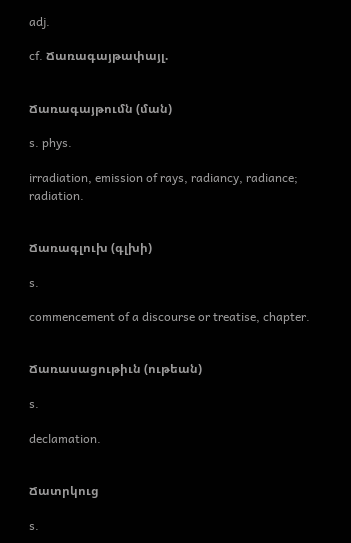adj.

cf. Ճառագայթափայլ.


Ճառագայթումն (ման)

s. phys.

irradiation, emission of rays, radiancy, radiance;
radiation.


Ճառագլուխ (գլխի)

s.

commencement of a discourse or treatise, chapter.


Ճառասացութիւն (ութեան)

s.

declamation.


Ճատրկուց

s.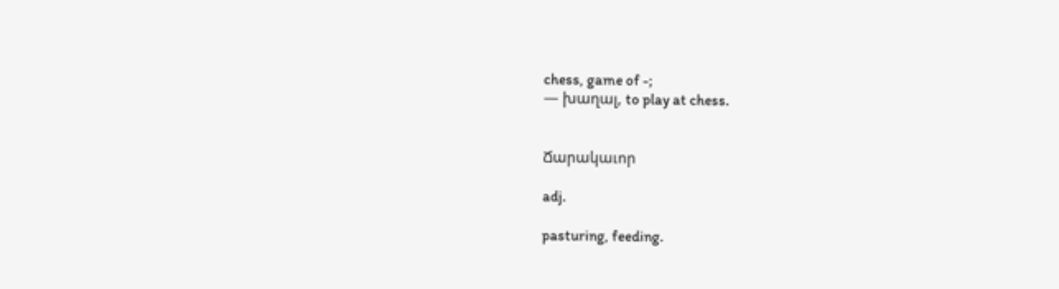chess, game of -;
— խաղալ, to play at chess.


Ճարակաւոր

adj.

pasturing, feeding.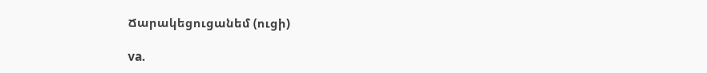Ճարակեցուցանեմ (ուցի)

va.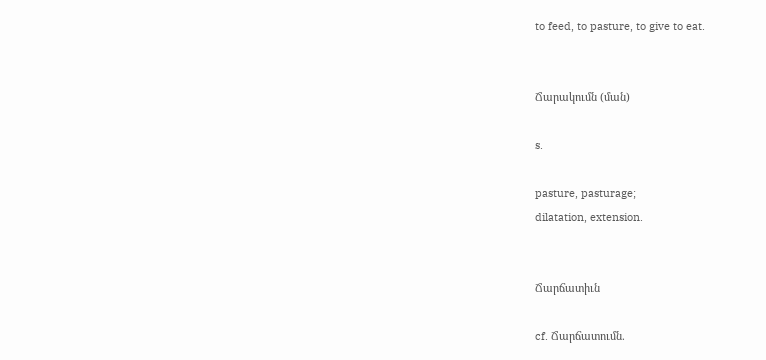to feed, to pasture, to give to eat.


Ճարակումն (ման)

s.

pasture, pasturage;
dilatation, extension.


Ճարճատիւն

cf. Ճարճատումն.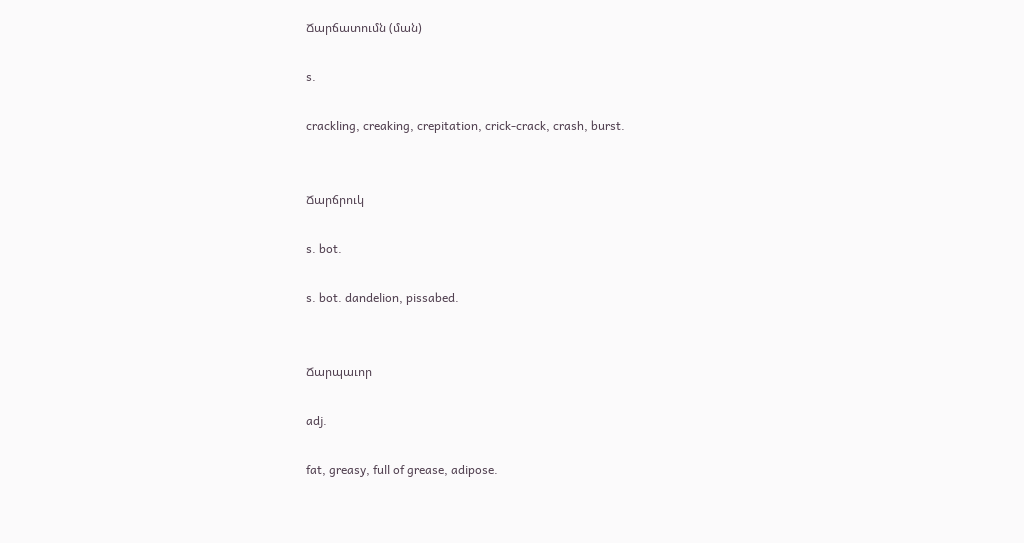Ճարճատումն (ման)

s.

crackling, creaking, crepitation, crick-crack, crash, burst.


Ճարճրուկ

s. bot.

s. bot. dandelion, pissabed.


Ճարպաւոր

adj.

fat, greasy, full of grease, adipose.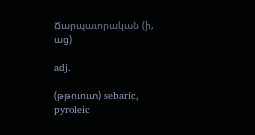Ճարպաւորական (ի, աց)

adj.

(թթուուտ) sebaric, pyroleic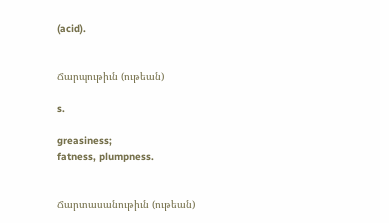(acid).


Ճարպութիւն (ութեան)

s.

greasiness;
fatness, plumpness.


Ճարտասանութիւն (ութեան)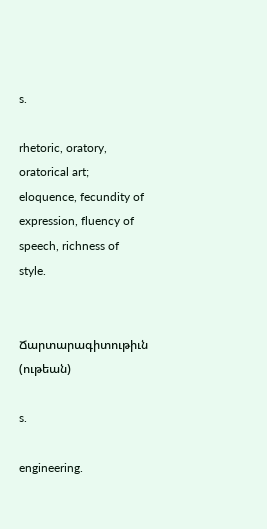s.

rhetoric, oratory, oratorical art;
eloquence, fecundity of expression, fluency of speech, richness of style.


Ճարտարագիտութիւն (ութեան)

s.

engineering.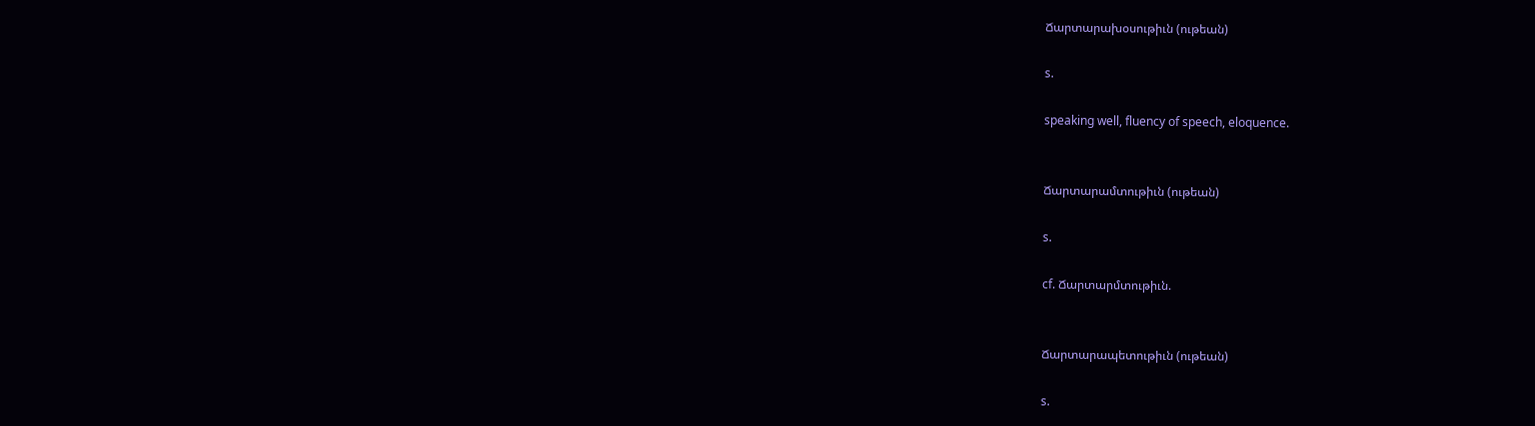Ճարտարախօսութիւն (ութեան)

s.

speaking well, fluency of speech, eloquence.


Ճարտարամտութիւն (ութեան)

s.

cf. Ճարտարմտութիւն.


Ճարտարապետութիւն (ութեան)

s.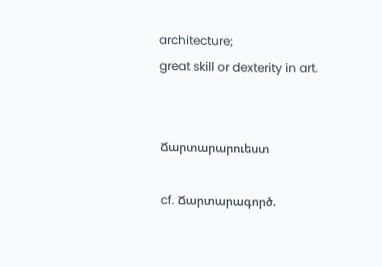architecture;
great skill or dexterity in art.


Ճարտարարուեստ

cf. Ճարտարագործ.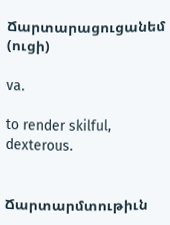Ճարտարացուցանեմ (ուցի)

va.

to render skilful, dexterous.


Ճարտարմտութիւն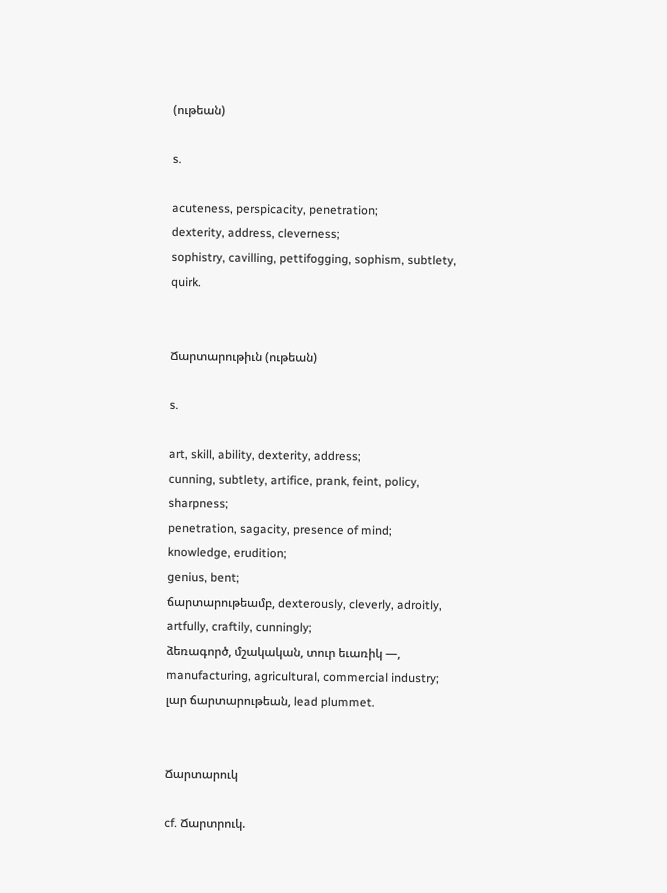(ութեան)

s.

acuteness, perspicacity, penetration;
dexterity, address, cleverness;
sophistry, cavilling, pettifogging, sophism, subtlety, quirk.


Ճարտարութիւն (ութեան)

s.

art, skill, ability, dexterity, address;
cunning, subtlety, artifice, prank, feint, policy, sharpness;
penetration, sagacity, presence of mind;
knowledge, erudition;
genius, bent;
ճարտարութեամբ, dexterously, cleverly, adroitly, artfully, craftily, cunningly;
ձեռագործ, մշակական, տուր եւառիկ —, manufacturing, agricultural, commercial industry;
լար ճարտարութեան, lead plummet.


Ճարտարուկ

cf. Ճարտրուկ.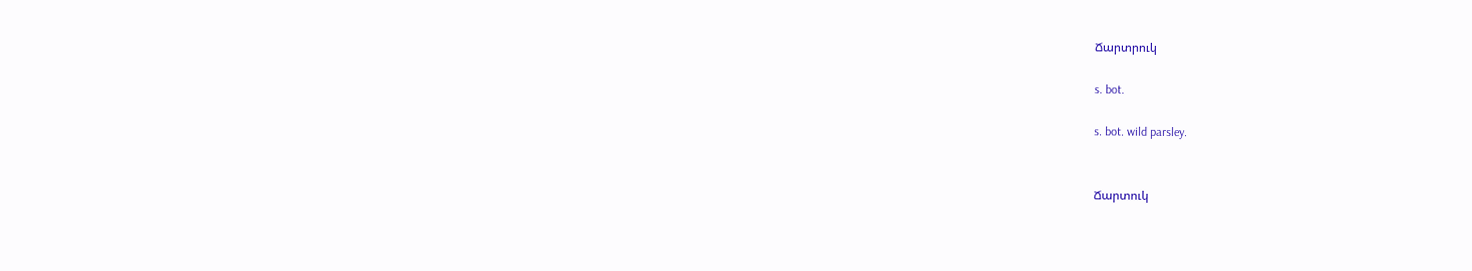Ճարտրուկ

s. bot.

s. bot. wild parsley.


Ճարտուկ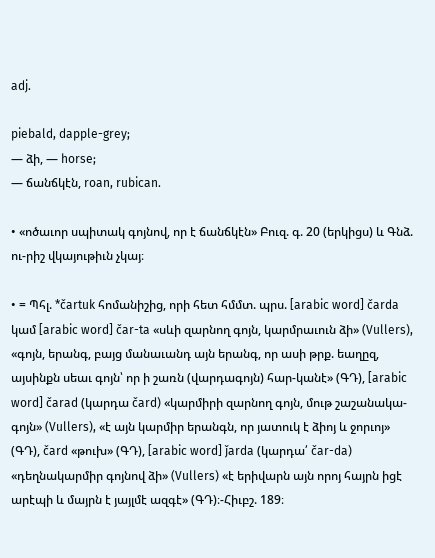adj.

piebald, dapple-grey;
— ձի, — horse;
— ճանճկէն, roan, rubican.

• «ոծաւոր սպիտակ գոյնով, որ է ճանճկէն» Բուզ. գ. 20 (երկիցս) և Գնձ. ու-րիշ վկայութիւն չկայ։

• = Պհլ. *čartuk հոմանիշից, որի հետ հմմտ. պրս. [arabic word] čarda կամ [arabic word] čar-ta «սևի զարնող գոյն, կարմրաւուն ձի» (Vullers), «գոյն, երանգ, բայց մանաւանդ այն երանգ, որ ասի թրք. եաղըզ, այսինքն սեաւ գոյն՝ որ ի շառն (վարդագոյն) հար-կանէ» (ԳԴ), [arabic word] čarad (կարդա čard) «կարմիրի զարնող գոյն, մութ շաշանակա-գոյն» (Vullers), «է այն կարմիր երանգն, որ յատուկ է ձիոյ և ջորւոյ» (ԳԴ), čard «թուխ» (ԳԴ), [arabic word] ǰarda (կարդա՛ čar-da) «դեղնակարմիր գոյնով ձի» (Vullers) «է երիվարն այն որոյ հայրն իցէ արէպի և մայրն է յայլմէ ազգէ» (ԳԴ)։-Հիւբշ. 189։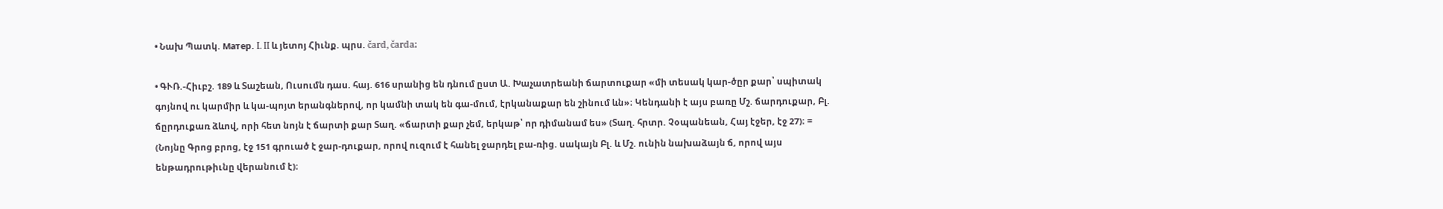• Նախ Պատկ. Maтep. I. II և յետոյ Հիւնք. պրս. čard, čarda։

• ԳՒՌ.-Հիւբշ. 189 և Տաշեան, Ուսումն դաս. հայ. 616 սրանից են դնում ըստ Ա. Խաչատրեանի ճարտուքար «մի տեսակ կար-ծըր քար՝ սպիտակ գոյնով ու կարմիր և կա-պոյտ երանգներով, որ կամնի տակ են գա-մում, էրկանաքար են շինում ևն»։ Կենդանի է այս բառը Մշ. ճարդուքար, Բլ. ճըրդուքառ ձևով, որի հետ նոյն է ճարտի քար Տաղ. «ճարտի քար չեմ, երկաթ՝ որ դիմանամ ես» (Տաղ. հրտր. Չօպանեան, Հայ էջեր, էջ 27)։ = (Նոյնը Գրոց բրոց, էջ 151 գրուած է ջար-դուքար, որով ուզում է հանել ջարդել բա-ռից. սակայն Բլ. և Մշ. ունին նախաձայն ճ, որով այս ենթադրութիւնը վերանում է)։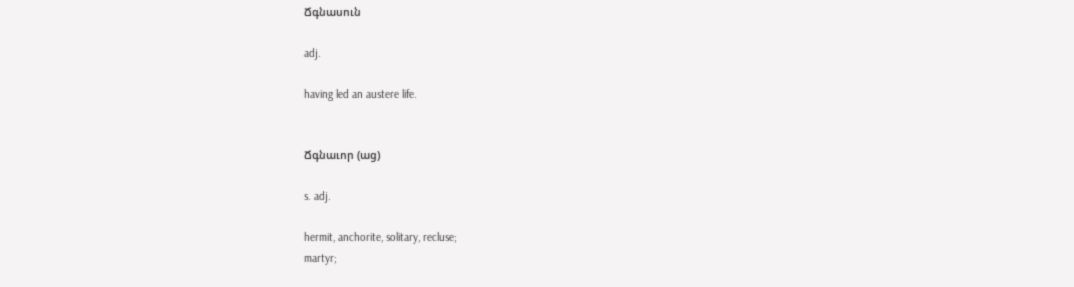Ճգնասուն

adj.

having led an austere life.


Ճգնաւոր (աց)

s. adj.

hermit, anchorite, solitary, recluse;
martyr;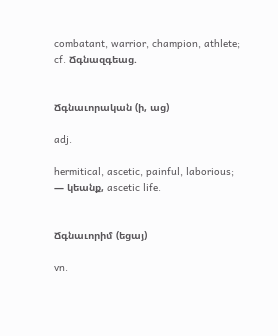combatant, warrior, champion, athlete;
cf. Ճգնազգեաց.


Ճգնաւորական (ի, աց)

adj.

hermitical, ascetic, painful, laborious;
— կեանք, ascetic life.


Ճգնաւորիմ (եցայ)

vn.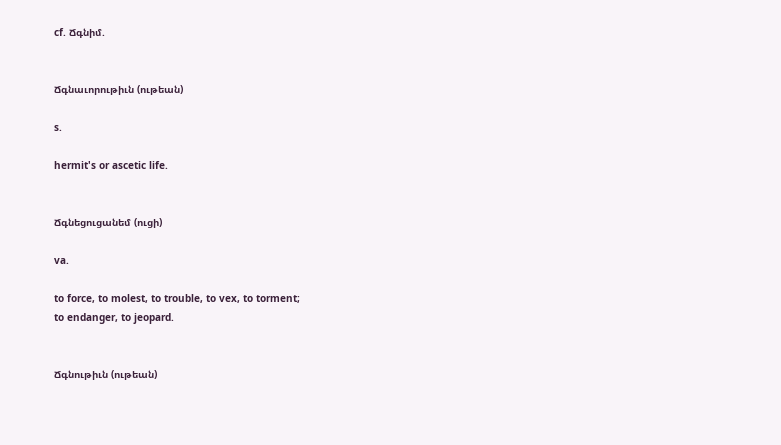cf. Ճգնիմ.


Ճգնաւորութիւն (ութեան)

s.

hermit's or ascetic life.


Ճգնեցուցանեմ (ուցի)

va.

to force, to molest, to trouble, to vex, to torment;
to endanger, to jeopard.


Ճգնութիւն (ութեան)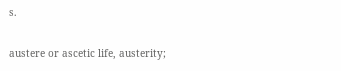s.

austere or ascetic life, austerity;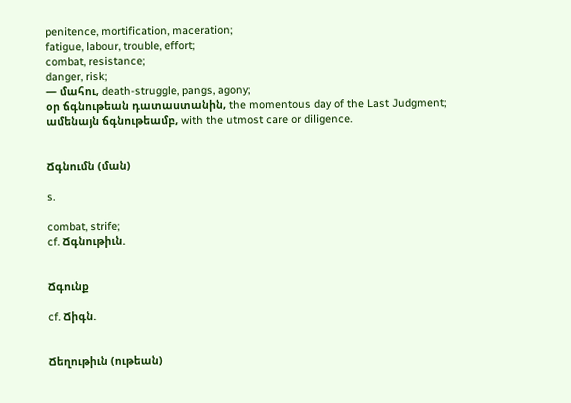penitence, mortification, maceration;
fatigue, labour, trouble, effort;
combat, resistance;
danger, risk;
— մահու, death-struggle, pangs, agony;
օր ճգնութեան դատաստանին, the momentous day of the Last Judgment;
ամենայն ճգնութեամբ, with the utmost care or diligence.


Ճգնումն (ման)

s.

combat, strife;
cf. Ճգնութիւն.


Ճգունք

cf. Ճիգն.


Ճեղութիւն (ութեան)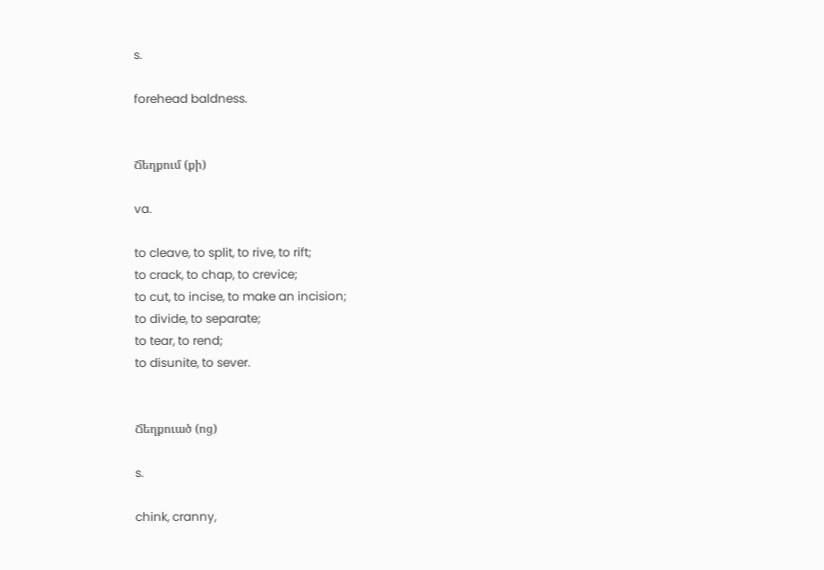s.

forehead baldness.


Ճեղքում (քի)

va.

to cleave, to split, to rive, to rift;
to crack, to chap, to crevice;
to cut, to incise, to make an incision;
to divide, to separate;
to tear, to rend;
to disunite, to sever.


Ճեղքուած (ոց)

s.

chink, cranny,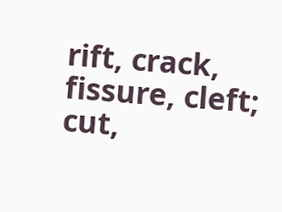rift, crack, fissure, cleft;
cut,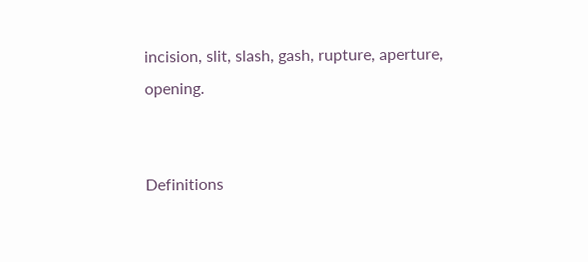incision, slit, slash, gash, rupture, aperture, opening.


Definitions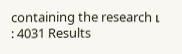containing the research ւ : 4031 Results